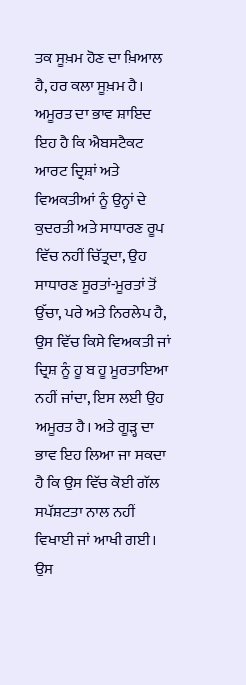ਤਕ ਸੂਖ਼ਮ ਹੋਣ ਦਾ ਖ਼ਿਆਲ ਹੈ, ਹਰ ਕਲਾ ਸੂਖ਼ਮ ਹੈ। ਅਮੂਰਤ ਦਾ ਭਾਵ ਸ਼ਾਇਦ ਇਹ ਹੈ ਕਿ ਐਬਸਟੈਕਟ ਆਰਟ ਦ੍ਰਿਸ਼ਾਂ ਅਤੇ ਵਿਅਕਤੀਆਂ ਨੂੰ ਉਨ੍ਹਾਂ ਦੇ ਕੁਦਰਤੀ ਅਤੇ ਸਾਧਾਰਣ ਰੂਪ ਵਿੱਚ ਨਹੀਂ ਚਿੱਤ੍ਰਦਾ, ਉਹ ਸਾਧਾਰਣ ਸੂਰਤਾਂ-ਮੂਰਤਾਂ ਤੋਂ ਉੱਚਾ, ਪਰੇ ਅਤੇ ਨਿਰਲੇਪ ਹੈ, ਉਸ ਵਿੱਚ ਕਿਸੇ ਵਿਅਕਤੀ ਜਾਂ ਦ੍ਰਿਸ਼ ਨੂੰ ਹੂ ਬ ਹੂ ਮੂਰਤਾਇਆ ਨਹੀਂ ਜਾਂਦਾ, ਇਸ ਲਈ ਉਹ ਅਮੂਰਤ ਹੈ। ਅਤੇ ਗੂੜ੍ਹ ਦਾ ਭਾਵ ਇਹ ਲਿਆ ਜਾ ਸਕਦਾ ਹੈ ਕਿ ਉਸ ਵਿੱਚ ਕੋਈ ਗੱਲ ਸਪੱਸ਼ਟਤਾ ਨਾਲ ਨਹੀਂ ਵਿਖਾਈ ਜਾਂ ਆਖੀ ਗਈ। ਉਸ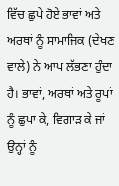ਵਿੱਚ ਛੁਪੇ ਹੋਏ ਭਾਵਾਂ ਅਤੇ ਅਰਥਾਂ ਨੂੰ ਸਾਮਾਜਿਕ (ਦੇਖਣ ਵਾਲੇ) ਨੇ ਆਪ ਲੱਭਣਾ ਹੁੰਦਾ ਹੈ। ਭਾਵਾਂ, ਅਰਥਾਂ ਅਤੇ ਰੂਪਾਂ ਨੂੰ ਛੁਪਾ ਕੇ, ਵਿਗਾੜ ਕੇ ਜਾਂ ਉਨ੍ਹਾਂ ਨੂੰ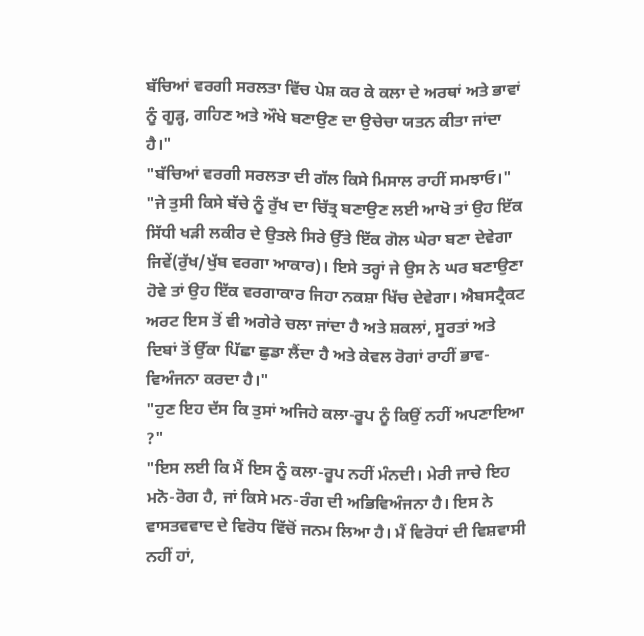ਬੱਚਿਆਂ ਵਰਗੀ ਸਰਲਤਾ ਵਿੱਚ ਪੇਸ਼ ਕਰ ਕੇ ਕਲਾ ਦੇ ਅਰਥਾਂ ਅਤੇ ਭਾਵਾਂ ਨੂੰ ਗੂੜ੍ਹ, ਗਹਿਣ ਅਤੇ ਔਖੇ ਬਣਾਉਣ ਦਾ ਉਚੇਚਾ ਯਤਨ ਕੀਤਾ ਜਾਂਦਾ ਹੈ।"
"ਬੱਚਿਆਂ ਵਰਗੀ ਸਰਲਤਾ ਦੀ ਗੱਲ ਕਿਸੇ ਮਿਸਾਲ ਰਾਹੀਂ ਸਮਝਾਓ।"
"ਜੇ ਤੁਸੀ ਕਿਸੇ ਬੱਚੇ ਨੂੰ ਰੁੱਖ ਦਾ ਚਿੱਤ੍ਰ ਬਣਾਉਣ ਲਈ ਆਖੋ ਤਾਂ ਉਹ ਇੱਕ ਸਿੱਧੀ ਖੜੀ ਲਕੀਰ ਦੇ ਉਤਲੇ ਸਿਰੇ ਉੱਤੇ ਇੱਕ ਗੋਲ ਘੇਰਾ ਬਣਾ ਦੇਵੇਗਾ ਜਿਵੇਂ(ਰੁੱਖ/ਖੁੱਬ ਵਰਗਾ ਆਕਾਰ)। ਇਸੇ ਤਰ੍ਹਾਂ ਜੇ ਉਸ ਨੇ ਘਰ ਬਣਾਉਣਾ ਹੋਵੇ ਤਾਂ ਉਹ ਇੱਕ ਵਰਗਾਕਾਰ ਜਿਹਾ ਨਕਸ਼ਾ ਖਿੱਚ ਦੇਵੇਗਾ। ਐਬਸਟ੍ਰੈਕਟ ਅਰਟ ਇਸ ਤੋਂ ਵੀ ਅਗੇਰੇ ਚਲਾ ਜਾਂਦਾ ਹੈ ਅਤੇ ਸ਼ਕਲਾਂ, ਸੂਰਤਾਂ ਅਤੇ ਦਿਬਾਂ ਤੋਂ ਉੱਕਾ ਪਿੱਛਾ ਛੁਡਾ ਲੈਂਦਾ ਹੈ ਅਤੇ ਕੇਵਲ ਰੋਗਾਂ ਰਾਹੀਂ ਭਾਵ-ਵਿਅੰਜਨਾ ਕਰਦਾ ਹੈ।"
"ਹੁਣ ਇਹ ਦੱਸ ਕਿ ਤੁਸਾਂ ਅਜਿਹੇ ਕਲਾ-ਰੂਪ ਨੂੰ ਕਿਉਂ ਨਹੀਂ ਅਪਣਾਇਆ ?"
"ਇਸ ਲਈ ਕਿ ਮੈਂ ਇਸ ਨੂੰ ਕਲਾ-ਰੂਪ ਨਹੀਂ ਮੰਨਦੀ। ਮੇਰੀ ਜਾਚੇ ਇਹ ਮਨੋ-ਰੋਗ ਹੈ, ਜਾਂ ਕਿਸੇ ਮਨ-ਰੰਗ ਦੀ ਅਭਿਵਿਅੰਜਨਾ ਹੈ। ਇਸ ਨੇ ਵਾਸਤਵਵਾਦ ਦੇ ਵਿਰੋਧ ਵਿੱਚੋਂ ਜਨਮ ਲਿਆ ਹੈ। ਮੈਂ ਵਿਰੋਧਾਂ ਦੀ ਵਿਸ਼ਵਾਸੀ ਨਹੀਂ ਹਾਂ,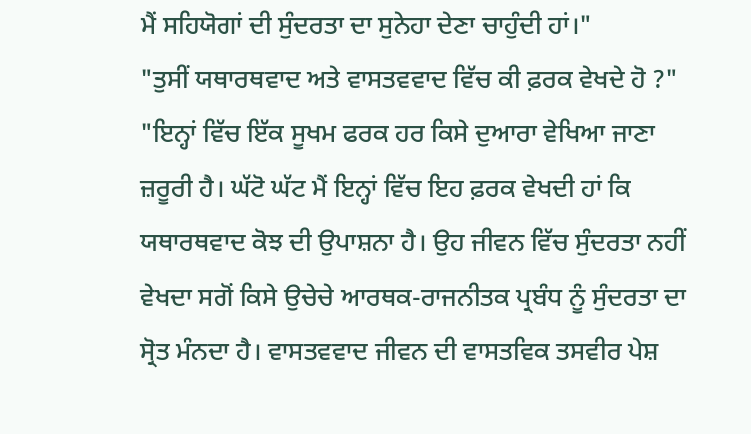ਮੈਂ ਸਹਿਯੋਗਾਂ ਦੀ ਸੁੰਦਰਤਾ ਦਾ ਸੁਨੇਹਾ ਦੇਣਾ ਚਾਹੁੰਦੀ ਹਾਂ।"
"ਤੁਸੀਂ ਯਥਾਰਥਵਾਦ ਅਤੇ ਵਾਸਤਵਵਾਦ ਵਿੱਚ ਕੀ ਫ਼ਰਕ ਵੇਖਦੇ ਹੋ ?"
"ਇਨ੍ਹਾਂ ਵਿੱਚ ਇੱਕ ਸੂਖਮ ਫਰਕ ਹਰ ਕਿਸੇ ਦੁਆਰਾ ਵੇਖਿਆ ਜਾਣਾ ਜ਼ਰੂਰੀ ਹੈ। ਘੱਟੋ ਘੱਟ ਮੈਂ ਇਨ੍ਹਾਂ ਵਿੱਚ ਇਹ ਫ਼ਰਕ ਵੇਖਦੀ ਹਾਂ ਕਿ ਯਥਾਰਥਵਾਦ ਕੋਝ ਦੀ ਉਪਾਸ਼ਨਾ ਹੈ। ਉਹ ਜੀਵਨ ਵਿੱਚ ਸੁੰਦਰਤਾ ਨਹੀਂ ਵੇਖਦਾ ਸਗੋਂ ਕਿਸੇ ਉਚੇਚੇ ਆਰਥਕ-ਰਾਜਨੀਤਕ ਪ੍ਰਬੰਧ ਨੂੰ ਸੁੰਦਰਤਾ ਦਾ ਸ੍ਰੋਤ ਮੰਨਦਾ ਹੈ। ਵਾਸਤਵਵਾਦ ਜੀਵਨ ਦੀ ਵਾਸਤਵਿਕ ਤਸਵੀਰ ਪੇਸ਼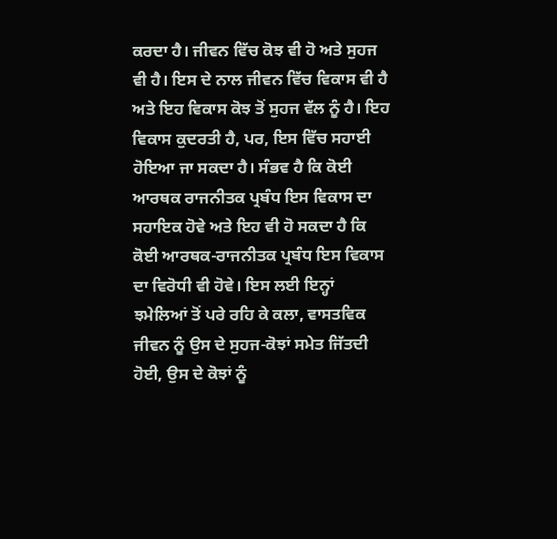ਕਰਦਾ ਹੈ। ਜੀਵਨ ਵਿੱਚ ਕੋਝ ਵੀ ਹੋ ਅਤੇ ਸੁਹਜ ਵੀ ਹੈ। ਇਸ ਦੇ ਨਾਲ ਜੀਵਨ ਵਿੱਚ ਵਿਕਾਸ ਵੀ ਹੈ ਅਤੇ ਇਹ ਵਿਕਾਸ ਕੋਝ ਤੋਂ ਸੁਹਜ ਵੱਲ ਨੂੰ ਹੈ। ਇਹ ਵਿਕਾਸ ਕੁਦਰਤੀ ਹੈ, ਪਰ, ਇਸ ਵਿੱਚ ਸਹਾਈ ਹੋਇਆ ਜਾ ਸਕਦਾ ਹੈ। ਸੰਭਵ ਹੈ ਕਿ ਕੋਈ ਆਰਥਕ ਰਾਜਨੀਤਕ ਪ੍ਰਬੰਧ ਇਸ ਵਿਕਾਸ ਦਾ ਸਹਾਇਕ ਹੋਵੇ ਅਤੇ ਇਹ ਵੀ ਹੋ ਸਕਦਾ ਹੈ ਕਿ ਕੋਈ ਆਰਥਕ-ਰਾਜਨੀਤਕ ਪ੍ਰਬੰਧ ਇਸ ਵਿਕਾਸ ਦਾ ਵਿਰੋਧੀ ਵੀ ਹੋਵੇ। ਇਸ ਲਈ ਇਨ੍ਹਾਂ ਝਮੇਲਿਆਂ ਤੋਂ ਪਰੇ ਰਹਿ ਕੇ ਕਲਾ, ਵਾਸਤਵਿਕ ਜੀਵਨ ਨੂੰ ਉਸ ਦੇ ਸੁਹਜ-ਕੋਝਾਂ ਸਮੇਤ ਜਿੱਤਦੀ ਹੋਈ, ਉਸ ਦੇ ਕੋਝਾਂ ਨੂੰ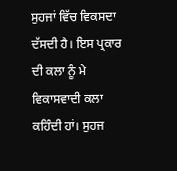ਸੁਹਜਾਂ ਵਿੱਚ ਵਿਕਸਦਾ ਦੱਸਦੀ ਹੈ। ਇਸ ਪ੍ਰਕਾਰ ਦੀ ਕਲਾ ਨੂੰ ਮੇ ਵਿਕਾਸਵਾਦੀ ਕਲਾ ਕਹਿੰਦੀ ਹਾਂ। ਸੁਹਜ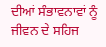ਦੀਆਂ ਸੰਭਾਵਨਾਵਾਂ ਨੂੰ ਜੀਵਨ ਦੇ ਸਹਿਜ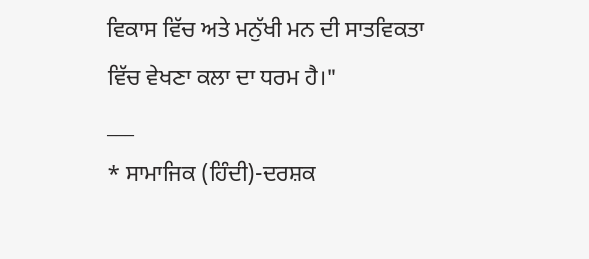ਵਿਕਾਸ ਵਿੱਚ ਅਤੇ ਮਨੁੱਖੀ ਮਨ ਦੀ ਸਾਤਵਿਕਤਾ ਵਿੱਚ ਵੇਖਣਾ ਕਲਾ ਦਾ ਧਰਮ ਹੈ।"
___
* ਸਾਮਾਜਿਕ (ਹਿੰਦੀ)-ਦਰਸ਼ਕ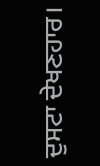ਦੁਸਟਾ ਦੇਖਣਹਾਰ।